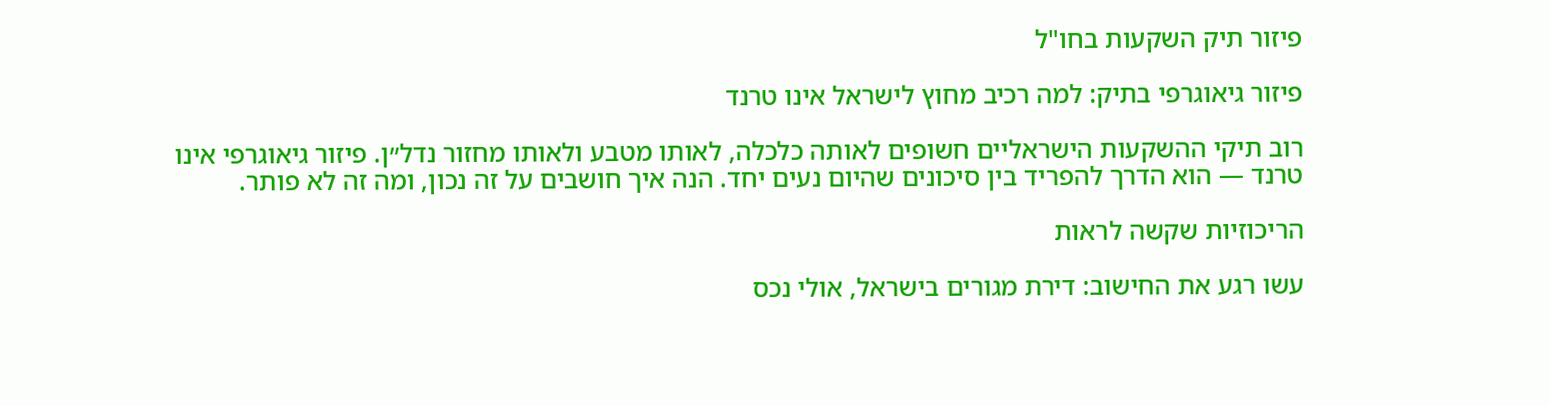פיזור תיק השקעות בחו"ל

פיזור גיאוגרפי בתיק: למה רכיב מחוץ לישראל אינו טרנד

רוב תיקי ההשקעות הישראליים חשופים לאותה כלכלה, לאותו מטבע ולאותו מחזור נדל״ן. פיזור גיאוגרפי אינו טרנד — הוא הדרך להפריד בין סיכונים שהיום נעים יחד. הנה איך חושבים על זה נכון, ומה זה לא פותר.

הריכוזיות שקשה לראות

עשו רגע את החישוב: דירת מגורים בישראל, אולי נכס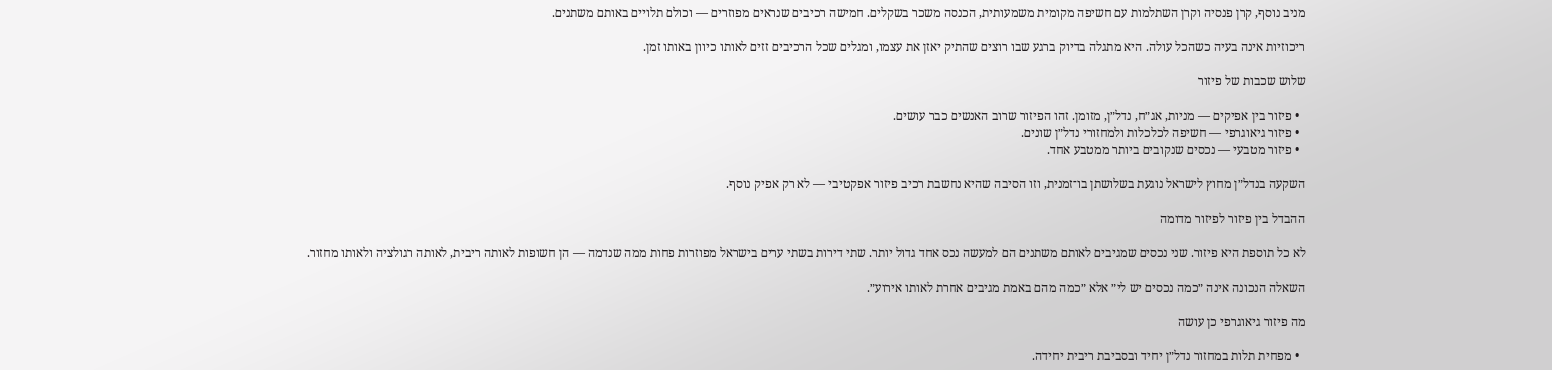מניב נוסף, קרן פנסיה וקרן השתלמות עם חשיפה מקומית משמעותית, הכנסה משכר בשקלים. חמישה רכיבים שנראים מפוזרים — וכולם תלויים באותם משתנים.

ריכוזיות אינה בעיה כשהכל עולה. היא מתגלה בדיוק ברגע שבו רוצים שהתיק יאזן את עצמו, ומגלים שכל הרכיבים זזים לאותו כיוון באותו זמן.

שלוש שכבות של פיזור

  • פיזור בין אפיקים — מניות, אג״ח, נדל״ן, מזומן. זהו הפיזור שרוב האנשים כבר עושים.
  • פיזור גיאוגרפי — חשיפה לכלכלות ולמחזורי נדל״ן שונים.
  • פיזור מטבעי — נכסים שנקובים ביותר ממטבע אחד.

השקעה בנדל״ן מחוץ לישראל נוגעת בשלושתן בו־זמנית, וזו הסיבה שהיא נחשבת רכיב פיזור אפקטיבי — לא רק אפיק נוסף.

ההבדל בין פיזור לפיזור מדומה

לא כל תוספת היא פיזור. שני נכסים שמגיבים לאותם משתנים הם למעשה נכס אחד גדול יותר. שתי דירות בשתי ערים בישראל מפוזרות פחות ממה שנדמה — הן חשופות לאותה ריבית, לאותה רגולציה ולאותו מחזור.

השאלה הנכונה אינה ״כמה נכסים יש לי״ אלא ״כמה מהם באמת מגיבים אחרת לאותו אירוע״.

מה פיזור גיאוגרפי כן עושה

  • מפחית תלות במחזור נדל״ן יחיד ובסביבת ריבית יחידה.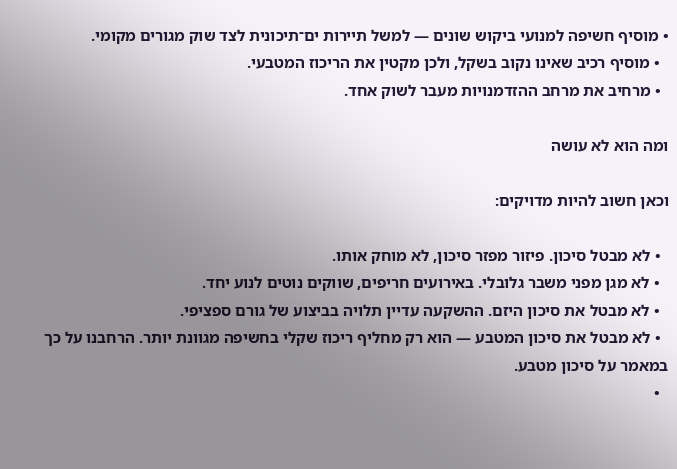• מוסיף חשיפה למנועי ביקוש שונים — למשל תיירות ים־תיכונית לצד שוק מגורים מקומי.
  • מוסיף רכיב שאינו נקוב בשקל, ולכן מקטין את הריכוז המטבעי.
  • מרחיב את מרחב ההזדמנויות מעבר לשוק אחד.

ומה הוא לא עושה

וכאן חשוב להיות מדויקים:

  • לא מבטל סיכון. פיזור מפזר סיכון, לא מוחק אותו.
  • לא מגן מפני משבר גלובלי. באירועים חריפים, שווקים נוטים לנוע יחד.
  • לא מבטל את סיכון היזם. ההשקעה עדיין תלויה בביצוע של גורם ספציפי.
  • לא מבטל את סיכון המטבע — הוא רק מחליף ריכוז שקלי בחשיפה מגוונת יותר. הרחבנו על כך במאמר על סיכון מטבע.
  •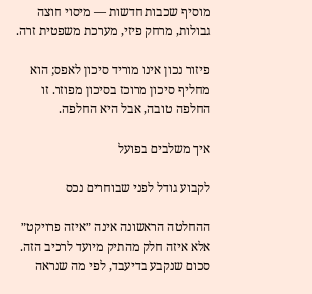מוסיף שכבות חדשות — מיסוי חוצה גבולות, מרחק פיזי, מערכת משפטית זרה.

פיזור נכון אינו מוריד סיכון לאפס; הוא מחליף סיכון מרוכז בסיכון מפוזר. זו החלפה טובה, אבל היא החלפה.

איך משלבים בפועל

לקבוע גודל לפני שבוחרים נכס

ההחלטה הראשונה אינה ״איזה פרויקט״ אלא איזה חלק מהתיק מיועד לרכיב הזה. סכום שנקבע בדיעבד, לפי מה שנראה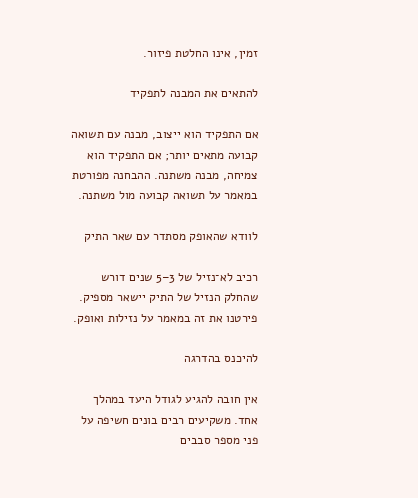זמין, אינו החלטת פיזור.

להתאים את המבנה לתפקיד

אם התפקיד הוא ייצוב, מבנה עם תשואה קבועה מתאים יותר; אם התפקיד הוא צמיחה, מבנה משתנה. ההבחנה מפורטת במאמר על תשואה קבועה מול משתנה.

לוודא שהאופק מסתדר עם שאר התיק

רכיב לא־נזיל של 3–5 שנים דורש שהחלק הנזיל של התיק יישאר מספיק. פירטנו את זה במאמר על נזילות ואופק.

להיכנס בהדרגה

אין חובה להגיע לגודל היעד במהלך אחד. משקיעים רבים בונים חשיפה על פני מספר סבבים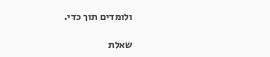ולומדים תוך כדי.

שאלת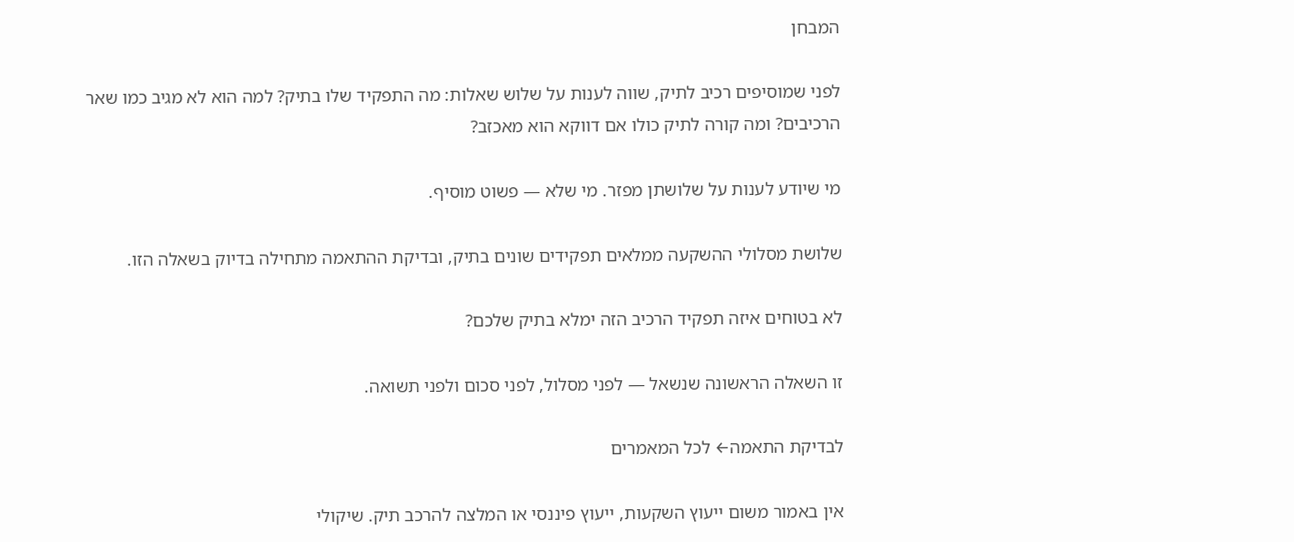המבחן

לפני שמוסיפים רכיב לתיק, שווה לענות על שלוש שאלות: מה התפקיד שלו בתיק? למה הוא לא מגיב כמו שאר הרכיבים? ומה קורה לתיק כולו אם דווקא הוא מאכזב?

מי שיודע לענות על שלושתן מפזר. מי שלא — פשוט מוסיף.

שלושת מסלולי ההשקעה ממלאים תפקידים שונים בתיק, ובדיקת ההתאמה מתחילה בדיוק בשאלה הזו.

לא בטוחים איזה תפקיד הרכיב הזה ימלא בתיק שלכם?

זו השאלה הראשונה שנשאל — לפני מסלול, לפני סכום ולפני תשואה.

לבדיקת התאמה← לכל המאמרים

אין באמור משום ייעוץ השקעות, ייעוץ פיננסי או המלצה להרכב תיק. שיקולי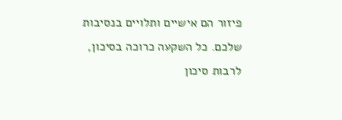פיזור הם אישיים ותלויים בנסיבות שלכם. כל השקעה כרוכה בסיכון, לרבות סיכון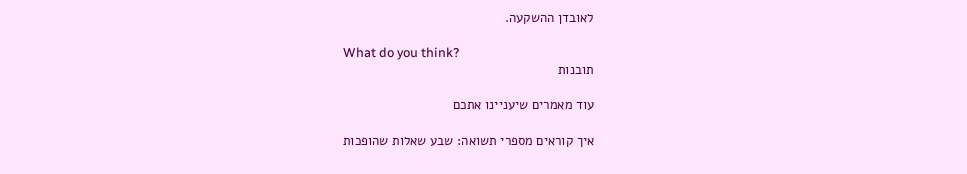לאובדן ההשקעה.

What do you think?
תובנות

עוד מאמרים שיעניינו אתכם

איך קוראים מספרי תשואה: שבע שאלות שהופכות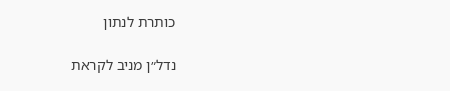כותרת לנתון

נדל״ן מניב לקראת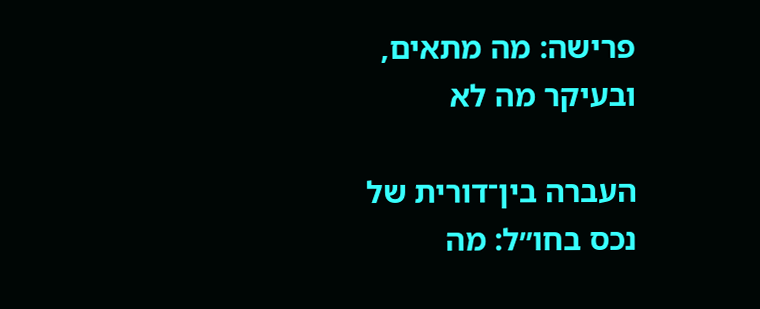פרישה: מה מתאים, ובעיקר מה לא

העברה בין־דורית של נכס בחו״ל: מה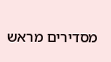מסדירים מראש